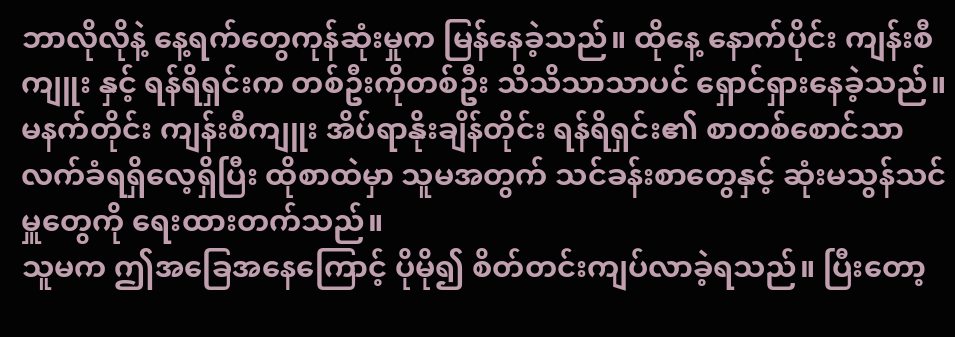ဘာလိုလိုနဲ့ နေ့ရက်တွေကုန်ဆုံးမှုက မြန်နေခဲ့သည်။ ထိုနေ့ နောက်ပိုင်း ကျန်းစီကျူး နှင့် ရန်ရိရှင်းက တစ်ဦးကိုတစ်ဦး သိသိသာသာပင် ရှောင်ရှားနေခဲ့သည်။
မနက်တိုင်း ကျန်းစီကျူး အိပ်ရာနိုးချိန်တိုင်း ရန်ရိရှင်း၏ စာတစ်စောင်သာလက်ခံရရှိလေ့ရှိပြီး ထိုစာထဲမှာ သူမအတွက် သင်ခန်းစာတွေနှင့် ဆုံးမသွန်သင်မှူတွေကို ရေးထားတက်သည်။
သူမက ဤအခြေအနေကြောင့် ပိုမို၍ စိတ်တင်းကျပ်လာခဲ့ရသည်။ ပြီးတော့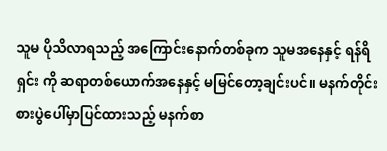သူမ ပိုသိလာရသည့် အကြောင်းနောက်တစ်ခုက သူမအနေနှင့် ရန်ရိရှင်း ကို ဆရာတစ်ယောက်အနေနှင့် မမြင်တော့ချင်းပင်။ မနက်တိုင်း စားပွဲပေါ်မှာပြင်ထားသည့် မနက်စာ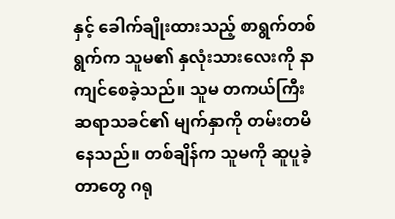နှင့် ခေါက်ချိုးထားသည့် စာရွက်တစ်ရွက်က သူမ၏ နှလုံးသားလေးကို နာကျင်စေခဲ့သည်။ သူမ တကယ်ကြီး ဆရာသခင်၏ မျက်နှာကို တမ်းတမိနေသည်။ တစ်ချိန်က သူမကို ဆူပူခဲ့တာတွေ ဂရု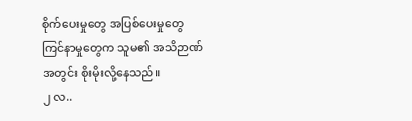စိုက်ပေးမှုတွေ အပြစ်ပေးမှုတွေ ကြင်နာမှုတွေက သူမ၏ အသိဉာဏ်အတွင်း စိုးမိုးလို့နေသည်။
၂ လ..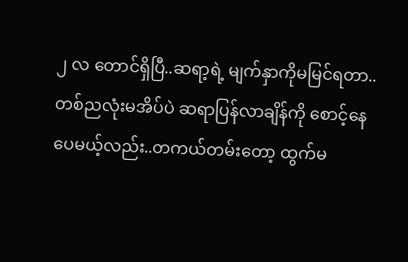၂ လ တောင်ရှိပြီ..ဆရာ့ရဲ့ မျက်နှာကိုမမြင်ရတာ..တစ်ညလုံးမအိပ်ပဲ ဆရာပြန်လာချိန်ကို စောင့်နေပေမယ့်လည်း..တကယ်တမ်းတော့ ထွက်မ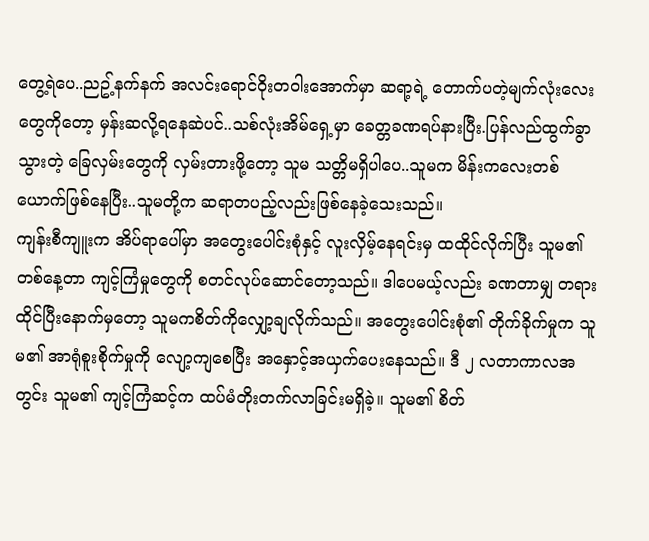တွေ့ရဲပေ..ညဥ့်နက်နက် အလင်းရောင်ဝိုးတဝါးအောက်မှာ ဆရာ့ရဲ့ တောက်ပတဲ့မျက်လုံးလေးတွေကိုတော့ မှန်းဆလို့ရနေဆဲပင်..သစ်လုံးအိမ်ရှေ့မှာ ခေတ္တခဏရပ်နားပြီး.ပြန်လည်ထွက်ခွာသွားတဲ့ ခြေလှမ်းတွေကို လှမ်းတားဖို့တော့ သူမ သတ္တိမရှိပါပေ..သူမက မိန်းကလေးတစ်ယောက်ဖြစ်နေပြီး..သူမတို့က ဆရာတပည့်လည်းဖြစ်နေခဲ့သေးသည်။
ကျန်းစီကျူးက အိပ်ရာပေါ်မှာ အတွေးပေါင်းစုံနှင့် လူးလှိမ့်နေရင်းမှ ထထိုင်လိုက်ပြီး သူမ၏ တစ်နေ့တာ ကျင့်ကြံမှုတွေကို စတင်လုပ်ဆောင်တော့သည်။ ဒါပေမယ့်လည်း ခဏတာမျှ တရားထိုင်ပြီးနောက်မှတော့ သူမကစိတ်ကိုလျှော့ချလိုက်သည်။ အတွေးပေါင်းစုံ၏ တိုက်ခိုက်မှုက သူမ၏ အာရုံစူးစိုက်မှုကို လျော့ကျစေပြီး အနှောင့်အယှက်ပေးနေသည်။ ဒီ ၂ လတာကာလအတွင်း သူမ၏ ကျင့်ကြံဆင့်က ထပ်မံတိုးတက်လာခြင်းမရှိခဲ့။ သူမ၏ စိတ်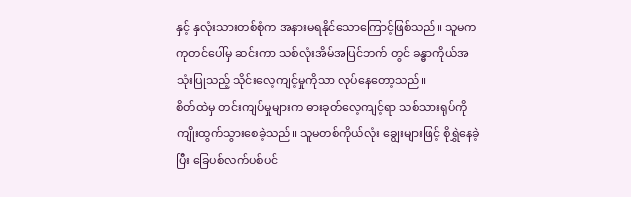နှင့် နှလုံးသားတစ်စုံက အနားမရနိုင်သောကြောင့်ဖြစ်သည်။ သူမက ကုတင်ပေါ်မှ ဆင်းကာ သစ်လုံးအိမ်အပြင်ဘက် တွင် ခန္ဓာကိုယ်အသုံးပြုသည့် သိုင်းလေ့ကျင့်မှုကိုသာ လုပ်နေတော့သည်။
စိတ်ထဲမှ တင်းကျပ်မှုများက ဓားခုတ်လေ့ကျင့်ရာ သစ်သားရုပ်ကို ကျိုးထွက်သွားစေခဲ့သည်။ သူမတစ်ကိုယ်လုံး ချွေးများဖြင့် စိုရွှဲနေခဲ့ပြီး ခြေပစ်လက်ပစ်ပင်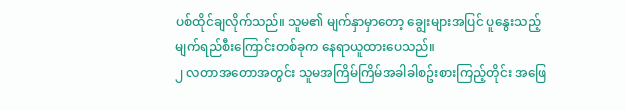ပစ်ထိုင်ချလိုက်သည်။ သူမ၏ မျက်နှာမှာတော့ ချွေးများအပြင် ပူနွေးသည့်မျက်ရည်စီးကြောင်းတစ်ခုက နေရာယူထားပေသည်။
၂ လတာအတောအတွင်း သူမအကြိမ်ကြိမ်အခါခါစဥ်းစားကြည့်တိုင်း အဖြေ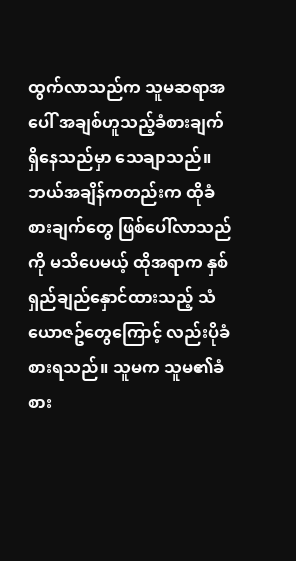ထွက်လာသည်က သူမဆရာအပေါ် အချစ်ဟူသည့်ခံစားချက်ရှိနေသည်မှာ သေချာသည်။ ဘယ်အချိန်ကတည်းက ထိုခံစားချက်တွေ ဖြစ်ပေါ်လာသည်ကို မသိပေမယ့် ထိုအရာက နှစ်ရှည်ချည်နှောင်ထားသည့် သံယောဇဥ်တွေကြောင့် လည်းပိုခံစားရသည်။ သူမက သူမ၏ခံစား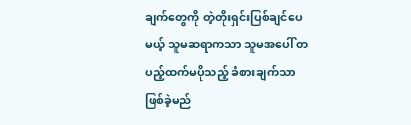ချက်တွေကို တဲ့တိုးရှင်းပြစ်ချင်ပေမယ့် သူမဆရာကသာ သူမအပေါ် တပည့်ထက်မပိုသည့် ခံစားချက်သာ ဖြစ်ခဲ့မည်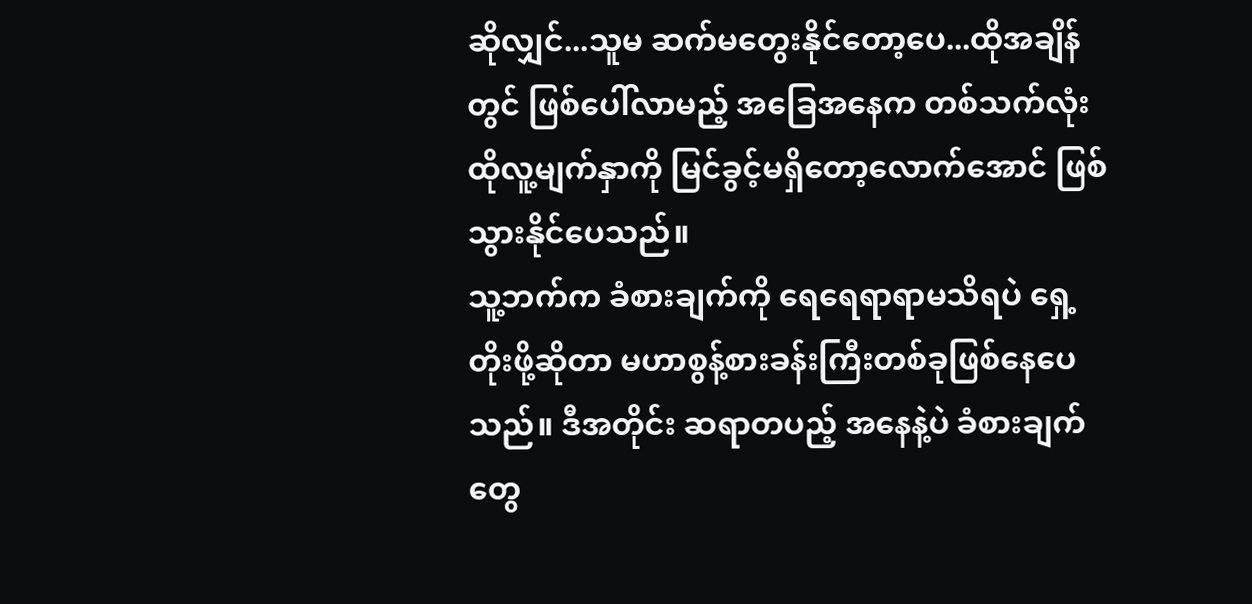ဆိုလျှင်...သူမ ဆက်မတွေးနိုင်တော့ပေ...ထိုအချိန်တွင် ဖြစ်ပေါ်လာမည့် အခြေအနေက တစ်သက်လုံး ထိုလူ့မျက်နှာကို မြင်ခွင့်မရှိတော့လောက်အောင် ဖြစ်သွားနိုင်ပေသည်။
သူ့ဘက်က ခံစားချက်ကို ရေရေရာရာမသိရပဲ ရှေ့တိုးဖို့ဆိုတာ မဟာစွန့်စားခန်းကြီးတစ်ခုဖြစ်နေပေသည်။ ဒီအတိုင်း ဆရာတပည့် အနေနဲ့ပဲ ခံစားချက်တွေ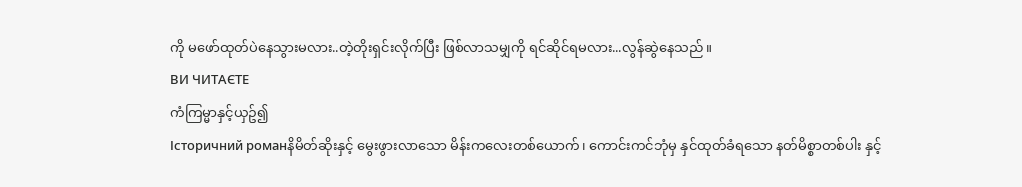ကို မဖော်ထုတ်ပဲနေသွားမလား..တဲ့တိုးရှင်းလိုက်ပြီး ဖြစ်လာသမျှကို ရင်ဆိုင်ရမလား...လွန်ဆွဲနေသည်။
ВИ ЧИТАЄТЕ
ကံကြမ္မာနှင့်ယှဥ်၍
Історичний романနိမိတ်ဆိုးနှင့် မွေးဖွားလာသော မိန်းကလေးတစ်ယောက်၊ ကောင်းကင်ဘုံမှ နှင်ထုတ်ခံရသော နတ်မိစ္စာတစ်ပါး နှင့်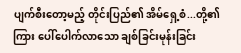ပျက်စီးတော့မည့် တိုင်းပြည်၏ အိမ်ရှေ့စံ...တို့၏ ကြား ပေါ်ပေါက်လာသော ချစ်ခြင်းမုန်းခြင်း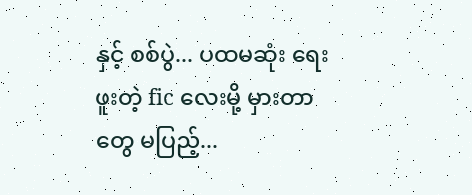နှင့် စစ်ပွဲ... ပထမဆုံး ရေးဖူးတဲ့ fic လေးမို့ မှားတာတွေ မပြည့်...